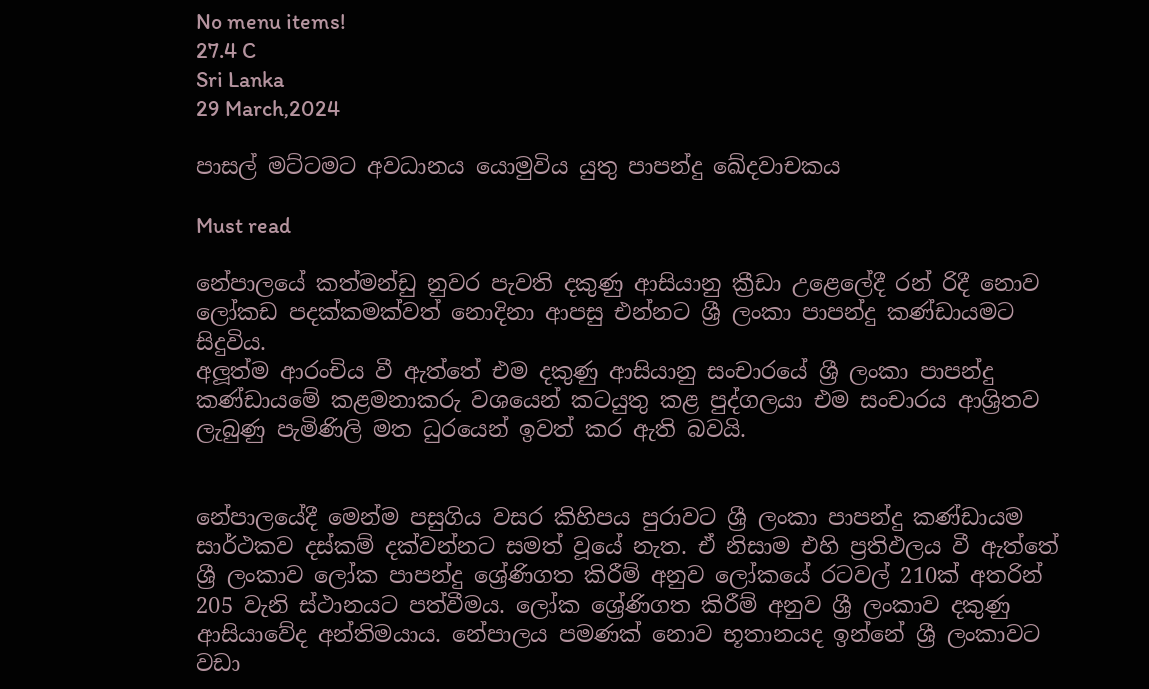No menu items!
27.4 C
Sri Lanka
29 March,2024

පාසල් මට්ටමට අවධානය යොමුවිය යුතු පාපන්දු ඛේදවාචකය

Must read

නේපාලයේ කත්මන්ඩු නුවර පැවති දකුණු ආසියානු ක්‍රීඩා උළෙලේදී රන් රිදී නොව ලෝකඩ පදක්කමක්වත් නොදිනා ආපසු එන්නට ශ්‍රී ලංකා පාපන්දු කණ්ඩායමට සිදුවිය.
අලූත්ම ආරංචිය වී ඇත්තේ එම දකුණු ආසියානු සංචාරයේ ශ්‍රී ලංකා පාපන්දු කණ්ඩායමේ කළමනාකරු වශයෙන් කටයුතු කළ පුද්ගලයා එම සංචාරය ආශ්‍රිතව ලැබුණු පැමිණිලි මත ධුරයෙන් ඉවත් කර ඇති බවයි.


නේපාලයේදී මෙන්ම පසුගිය වසර කිහිපය පුරාවට ශ්‍රී ලංකා පාපන්දු කණ්ඩායම සාර්ථකව දස්කම් දක්වන්නට සමත් වූයේ නැත. ඒ නිසාම එහි ප්‍රතිඵලය වී ඇත්තේ ශ්‍රී ලංකාව ලෝක පාපන්දු ශ්‍රේණිගත කිරීම් අනුව ලෝකයේ රටවල් 210ක් අතරින් 205 වැනි ස්ථානයට පත්වීමය. ලෝක ශ්‍රේණිගත කිරීම් අනුව ශ්‍රී ලංකාව දකුණු ආසියාවේද අන්තිමයාය. නේපාලය පමණක් නොව භූතානයද ඉන්නේ ශ්‍රී ලංකාවට වඩා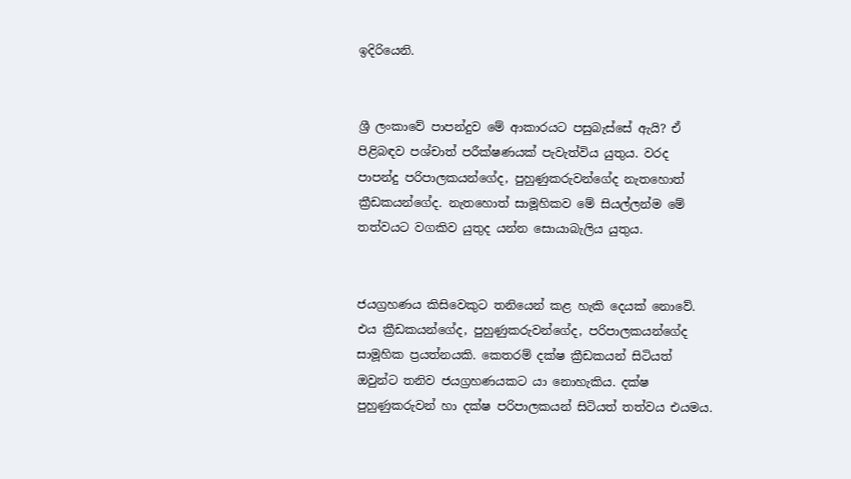ඉදිරියෙනි.


ශ්‍රී ලංකාවේ පාපන්දුව මේ ආකාරයට පසුබැස්සේ ඇයි? ඒ පිළිබඳව පශ්චාත් පරීක්ෂණයක් පැවැත්විය යුතුය. වරද පාපන්දු පරිපාලකයන්ගේද, පුහුණුකරුවන්ගේද නැතහොත් ක්‍රීඩකයන්ගේද. නැතහොත් සාමූහිකව මේ සියල්ලන්ම මේ තත්වයට වගකිව යුතුද යන්න සොයාබැලිය යුතුය.


ජයග්‍රහණය කිසිවෙකුට තනියෙන් කළ හැකි දෙයක් නොවේ. එය ක්‍රීඩකයන්ගේද, පුහුණුකරුවන්ගේද, පරිපාලකයන්ගේද සාමූහික ප්‍රයත්නයකි. කෙතරම් දක්ෂ ක්‍රීඩකයන් සිටියත් ඔවුන්ට තනිව ජයග්‍රහණයකට යා නොහැකිය. දක්ෂ පුහුණුකරුවන් හා දක්ෂ පරිපාලකයන් සිටියත් තත්වය එයමය.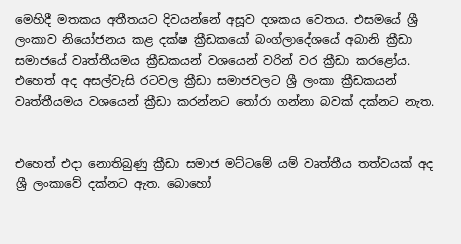මෙහිදී මතකය අතීතයට දිවයන්නේ අසූව දශකය වෙතය. එසමයේ ශ්‍රී ලංකාව නියෝජනය කළ දක්ෂ ක්‍රීඩකයෝ බංග්ලාදේශයේ අබානි ක්‍රීඩා සමාජයේ වෘත්තීයමය ක්‍රීඩකයන් වශයෙන් වරින් වර ක්‍රීඩා කරළෝය. එහෙත් අද අසල්වැසි රටවල ක්‍රීඩා සමාජවලට ශ්‍රී ලංකා ක්‍රීඩකයන් වෘත්තීයමය වශයෙන් ක්‍රීඩා කරන්නට තෝරා ගන්නා බවක් දක්නට නැත.


එහෙත් එදා නොතිබුණු ක්‍රීඩා සමාජ මට්ටමේ යම් වෘත්තීය තත්වයක් අද ශ්‍රී ලංකාවේ දක්නට ඇත. බොහෝ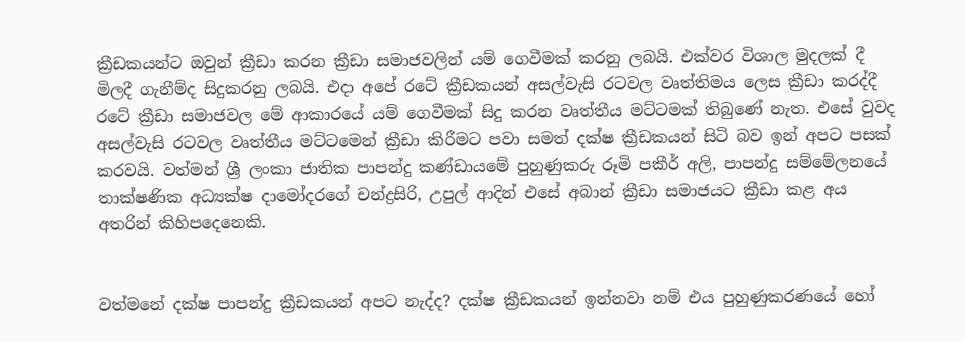ක්‍රීඩකයන්ට ඔවුන් ක්‍රීඩා කරන ක්‍රීඩා සමාජවලින් යම් ගෙවීමක් කරනු ලබයි. එක්වර විශාල මුදලක් දී මිලදී ගැනීම්ද සිදුකරනු ලබයි. එදා අපේ රටේ ක්‍රීඩකයන් අසල්වැසි රටවල වෘත්තිමය ලෙස ක්‍රීඩා කරද්දී රටේ ක්‍රීඩා සමාජවල මේ ආකාරයේ යම් ගෙවීමක් සිදු කරන වෘත්තීය මට්ටමක් තිබුණේ නැත. එසේ වුවද අසල්වැසි රටවල වෘත්තීය මට්ටමෙන් ක්‍රීඩා කිරීමට පවා සමත් දක්ෂ ක්‍රීඩකයන් සිටි බව ඉන් අපට පසක් කරවයි. වත්මන් ශ්‍රී ලංකා ජාතික පාපන්දු කණ්ඩායමේ පුහුණුකරු රූමි පකීර් අලි, පාපන්දු සම්මේලනයේ තාක්ෂණික අධ්‍යක්ෂ දාමෝදරගේ චන්ද්‍රසිරි, උපුල් ආදින් එසේ අබාන් ක්‍රීඩා සමාජයට ක්‍රීඩා කළ අය අතරින් කිහිපදෙනෙකි.


වත්මනේ දක්ෂ පාපන්දු ක්‍රීඩකයන් අපට නැද්ද? දක්ෂ ක්‍රීඩකයන් ඉන්නවා නම් එය පුහුණුකරණයේ හෝ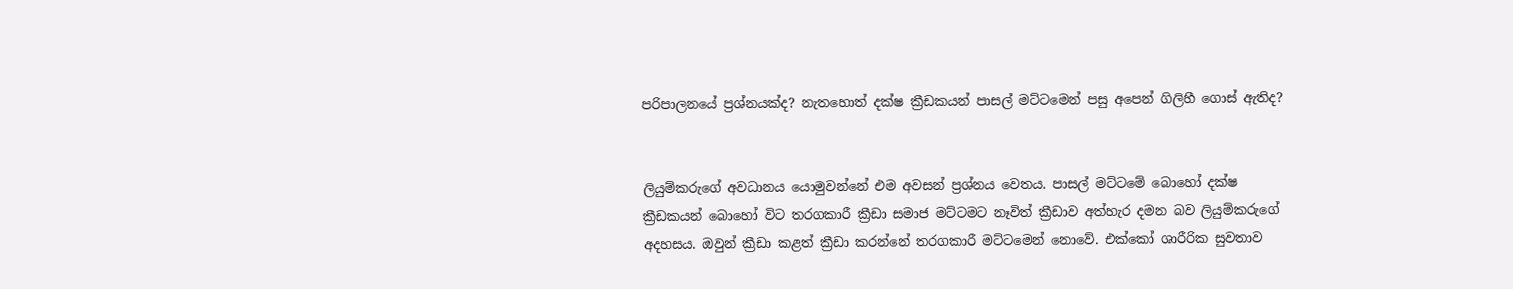පරිපාලනයේ ප්‍රශ්නයක්ද? නැතහොත් දක්ෂ ක්‍රීඩකයන් පාසල් මට්ටමෙන් පසු අපෙන් ගිලිහී ගොස් ඇතිද?


ලියුම්කරුගේ අවධානය යොමුවන්නේ එම අවසන් ප්‍රශ්නය වෙතය. පාසල් මට්ටමේ බොහෝ දක්ෂ ක්‍රීඩකයන් බොහෝ විට තරගකාරී ක්‍රීඩා සමාජ මට්ටමට නෑවිත් ක්‍රීඩාව අත්හැර දමන බව ලියුම්කරුගේ අදහසය. ඔවුන් ක්‍රීඩා කළත් ක්‍රීඩා කරන්නේ තරගකාරී මට්ටමෙන් නොවේ. එක්කෝ ශාරීරික සුවතාව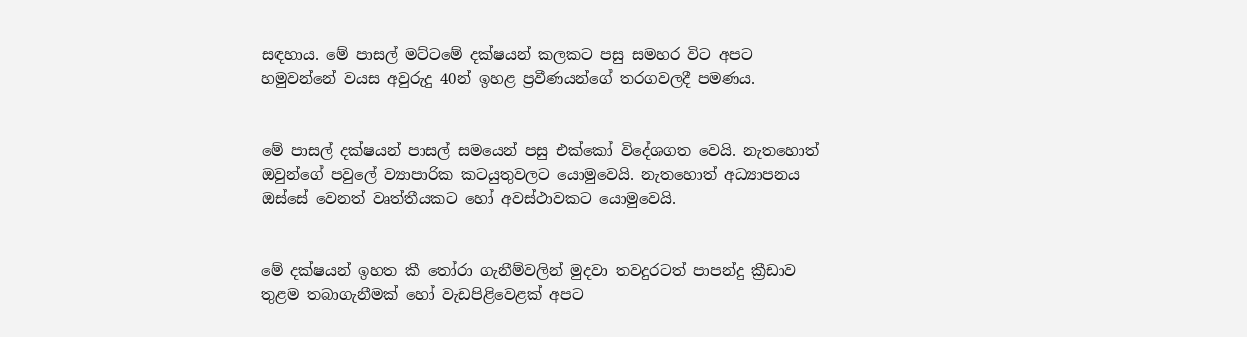සඳහාය. මේ පාසල් මට්ටමේ දක්ෂයන් කලකට පසු සමහර විට අපට හමුවන්නේ වයස අවුරුදු 40න් ඉහළ ප්‍රවීණයන්ගේ තරගවලදී පමණය.


මේ පාසල් දක්ෂයන් පාසල් සමයෙන් පසු එක්කෝ විදේශගත වෙයි. නැතහොත් ඔවුන්ගේ පවුලේ ව්‍යාපාරික කටයුතුවලට යොමුවෙයි. නැතහොත් අධ්‍යාපනය ඔස්සේ වෙනත් වෘත්තීයකට හෝ අවස්ථාවකට යොමුවෙයි.


මේ දක්ෂයන් ඉහත කී තෝරා ගැනීම්වලින් මුදවා තවදුරටත් පාපන්දු ක්‍රීඩාව තුළම තබාගැනීමක් හෝ වැඩපිළිවෙළක් අපට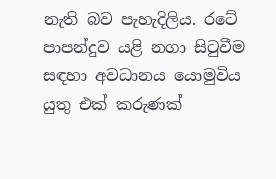නැති බව පැහැදිලිය. රටේ පාපන්දුව යළි නගා සිටුවීම සඳහා අවධානය යොමුවිය යුතු එක් කරුණක්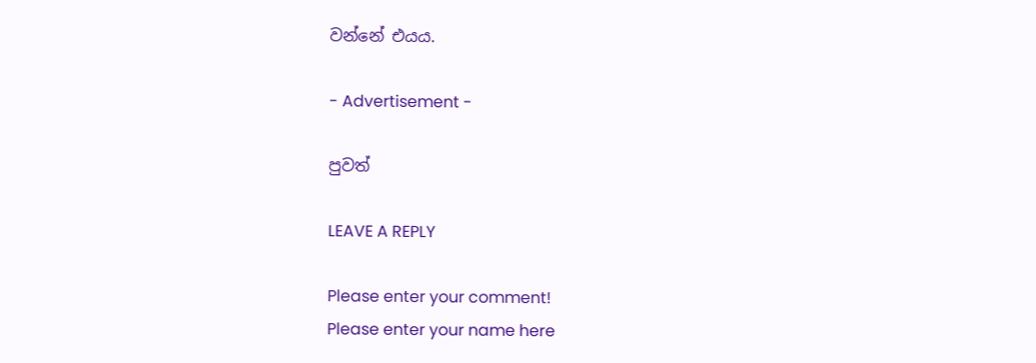වන්නේ එයය.

- Advertisement -

පුවත්

LEAVE A REPLY

Please enter your comment!
Please enter your name here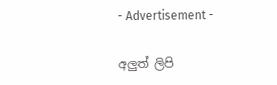- Advertisement -

අලුත් ලිපි